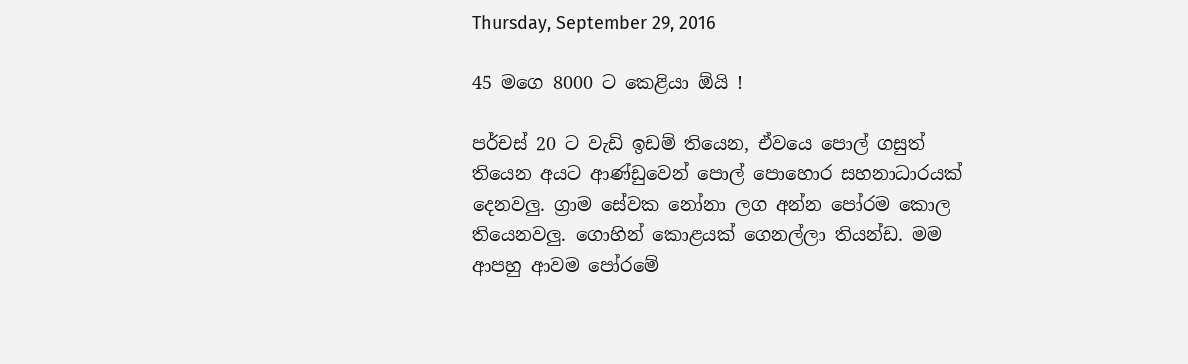Thursday, September 29, 2016

45 ම‍ගෙ 8000 ට කෙළියා ඕයි !

පර්චස් 20 ට වැඩි ඉඩම් තියෙන, ඒවයෙ පොල් ගසුත් තියෙන අයට ආණ්ඩුවෙන් පොල් පොහොර සහනාධාරයක් දෙනවලු. ග්‍රාම සේවක නෝනා ලග අන්න පෝරම කොල තියෙනවලු. ගොහින් කොළයක් ගෙනල්ලා තියන්ඩ. මම ආපහු ආවම පෝරමේ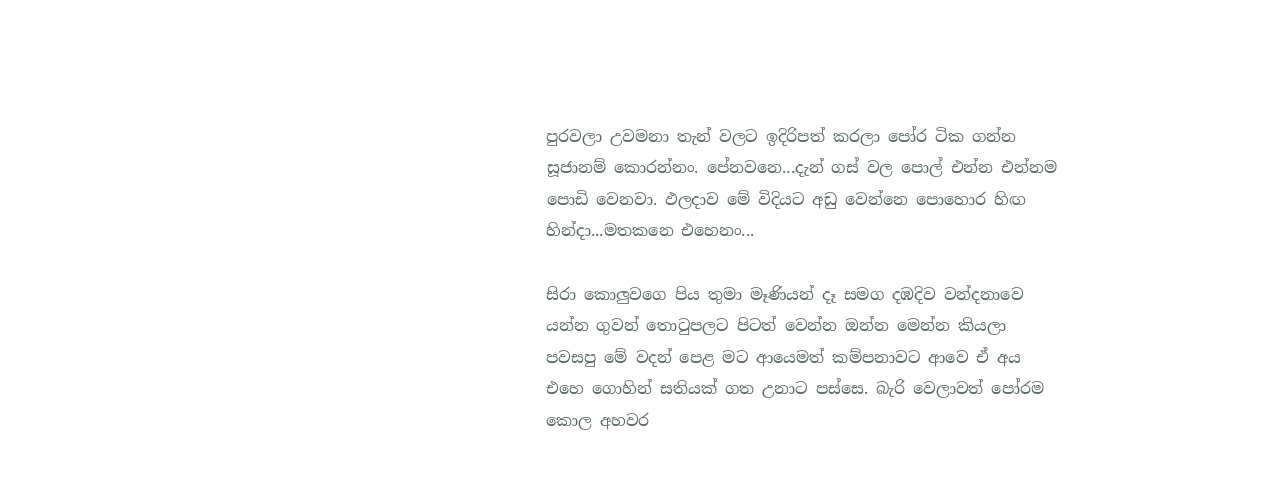පුරවලා උවමනා තැන් වලට ඉදිරිපත් කරලා පෝර ටික ගන්න සූජානම් කොරන්නං. පේනවනෙ...දැන් ගස් වල පොල් එන්න එන්නම පොඩි වෙනවා. ඵලදාව මේ විදියට අඩු වෙන්නෙ පොහොර හිඟ හින්දා...මතකනෙ එහෙනං...

සිරා කොලුවගෙ පිය තුමා මෑණියන් දෑ සමග දඹදිව වන්දනාවෙ යන්න ගුවන් තොටුපලට පිටත් වෙන්න ඔන්න මෙන්න කියලා පවසපු මේ වදන් පෙළ මට ආයෙමත් කම්පනාවට ආවෙ ඒ අය එහෙ ගොහින් සතියක් ගත උනාට පස්සෙ. බැරි වෙලාවත් පෝරම කොල අහවර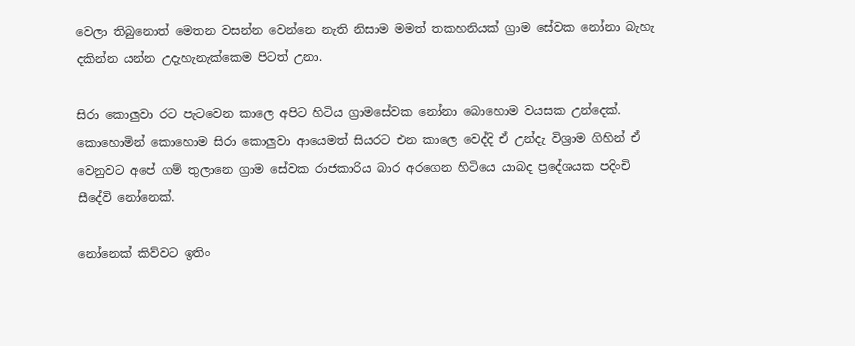වෙලා තිබුනොත් මෙතන වසන්න වෙන්නෙ නැති නිසාම මමත් තකහනියක් ග්‍රාම සේවක නෝනා බැහැ දකින්න යන්න උදැහැනැක්කෙම පිටත් උනා.

සිරා කොලුවා රට පැටවෙන කාලෙ අපිට හිටිය ග්‍රාමසේවක නෝනා බොහොම වයසක උන්දෙක්. කොහොමින් කොහොම සිරා කොලුවා ආයෙමත් සියරට එන කාලෙ වෙද්දි ඒ උන්දැ විශ්‍රාම ගිහින් ඒ වෙනුවට අපේ ගම් තුලානෙ ග්‍රාම සේවක රාජකාරිය බාර අරගෙන හිටියෙ යාබද ප්‍රදේශයක පදිංචි සීදේවි නෝනෙක්.

නෝනෙක් කිව්වට ඉතිං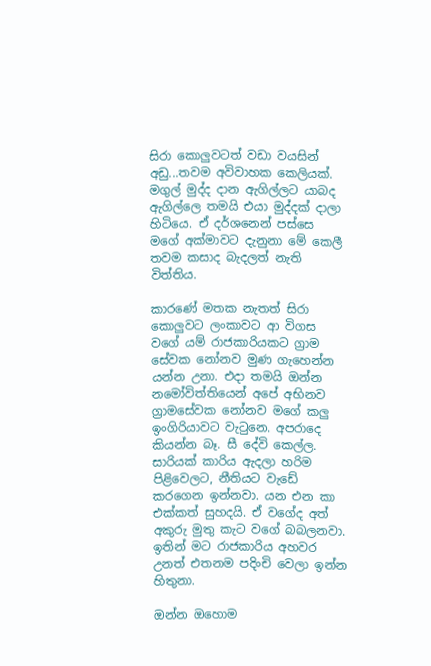සිරා කොලුවටත් වඩා වයසින් අඩු...තවම අවිවාහක කෙලියක්. මගුල් මුද්ද දාන ඇගිල්ලට යාබද ඇගිල්ලෙ තමයි එයා මුද්දක් දාලා හිටියෙ. ඒ දර්ශනෙන් පස්සෙ මගේ අක්මාවට දැනුනා මේ කෙලී තවම කසාද බැදලත් නැති විත්තිය.

කාරණේ මතක නැතත් සිරා කොලුවට ලංකාවට ආ විගස වගේ යම් රාජකාරියකට ග්‍රාම සේවක නෝනව මුණ ගැහෙන්න යන්න උනා. එදා තමයි ඔන්න නමෝවිත්තියෙන් අපේ අභිනව ග්‍රාමසේවක නෝනව මගේ කලු ඉංගිරියාවට වැටුනෙ. අපරාදෙ කියන්න බෑ. සී දේවි කෙල්ල. සාරියක් කාරිය ඇදලා හරිම පිළිවෙලට, නීතියට වැඩේ කරගෙන ඉන්නවා. යන එන කා එක්කත් සුහදයි. ඒ වගේද අත් අකුරු මුතු කැට වගේ බබලනවා. ඉතින් මට රාජකාරිය අහවර උනත් එතනම පදිංචි වෙලා ඉන්න හිතුනා.

ඔන්න ඔහොම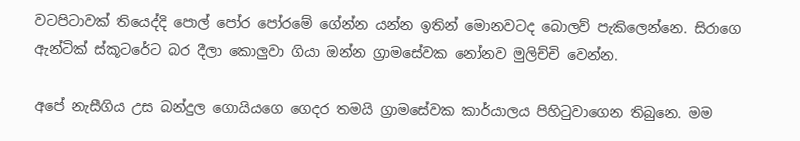වටපිටාවක් තියෙද්දි පොල් පෝර පෝරමේ ගේන්න යන්න ඉතින් මොනවටද බොලව් පැකිලෙන්නෙ. සිරාගෙ ඇන්ටික් ස්කූටරේට බර දීලා කොලුවා ගියා ඔන්න ග්‍රාමසේවක නෝනව මුලිච්චි වෙන්න.

අපේ නැසීගිය උස බන්දුල ගොයියගෙ ගෙදර තමයි ග්‍රාමසේවක කාර්යාලය පිහිටුවාගෙන තිබුනෙ. මම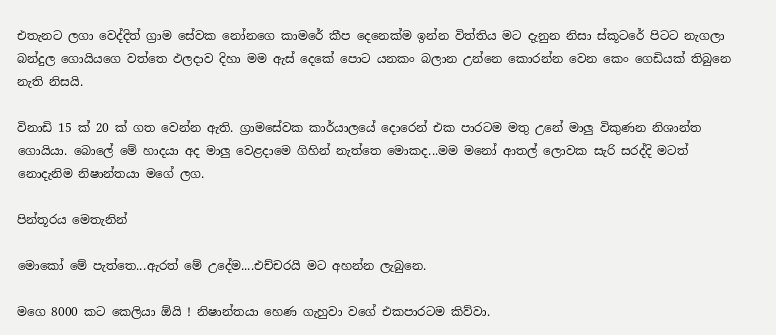එතැනට ලගා වෙද්දිත් ග්‍රාම සේවක නෝනගෙ කාමරේ කීප දෙනෙක්ම ඉන්න විත්තිය මට දැනුන නිසා ස්කූටරේ පිටට නැගලා බන්දුල ගොයියගෙ වත්තෙ ඵලදාව දිහා මම ඇස් දෙකේ පොට යනකං බලාන උන්නෙ කොරන්න වෙන කෙං ගෙඩියක් තිබුනෙ නැති නිසයි.

විනාඩි 15 ක් 20 ක් ගත වෙන්න ඇති. ග්‍රාමසේවක කාර්යාලයේ දොරෙන් එක පාරටම මතු උනේ මාලු විකුණන නිශාන්ත ගොයියා. බොලේ මේ හාදයා අද මාලු වෙළදාමෙ ගිහින් නැත්තෙ මොකද...මම මනෝ ආතල් ලොවක සැරි සරද්දි මටත් නොදැනිම නිෂාන්තයා මගේ ලග.

පින්තූරය මෙතැනින්

මොකෝ මේ පැත්තෙ...ඇරත් මේ උදේම....එච්චරයි මට අහන්න ලැබුනෙ.

මගෙ 8000 කට කෙලියා ඕයි ! නිෂාන්තයා හෙණ ගැහුවා වගේ එකපාරටම කිව්වා.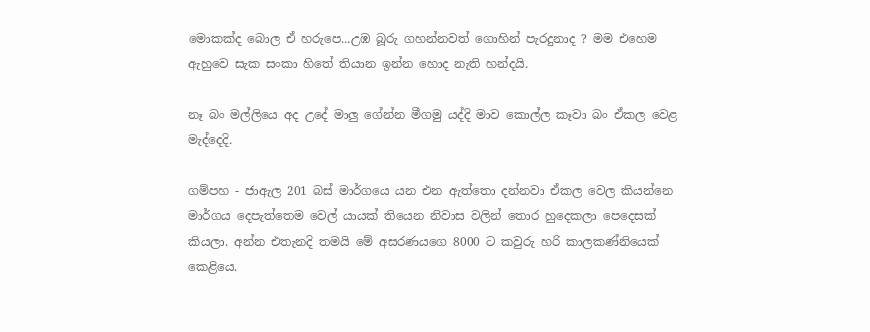මොකක්ද බොල ඒ හරුපෙ...උඹ බූරු ගහන්නවත් ගොහින් පැරදුනාද ? මම එහෙම ඇහුවෙ සැක සංකා හිතේ තියාන ඉන්න හොද නැති හන්දයි.

නෑ බං මල්ලියෙ අද උදේ මාලු ගේන්න මීගමු යද්දි මාව කොල්ල කෑවා බං ඒකල වෙළ මැද්දෙදි.

ගම්පහ - ජාඇල 201 බස් මාර්ගයෙ යන එන ඇත්තො දන්නවා ඒකල වෙල කියන්නෙ මාර්ගය දෙපැත්තෙම වෙල් යායක් තියෙන නිවාස වලින් තොර හුදෙකලා පෙදෙසක් කියලා. අන්න එතැනදි තමයි මේ අසරණයගෙ 8000 ට කවුරු හරි කාලකණ්නියෙක් කෙළියෙ.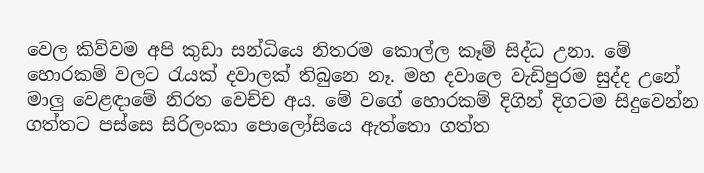වෙල කිව්වම අපි කුඩා සන්ධියෙ නිතරම කොල්ල කෑම් සිද්ධ උනා. මේ හොරකම් වලට රැයක් දවාලක් තිබුනෙ නෑ. මහ දවාලෙ වැඩිපුරම සුද්ද උනේ මාලු වෙළඳාමේ නිරත වෙච්ච අය. මේ වගේ හොරකම් දිගින් දිගටම සිදුවෙන්න ගත්තට පස්සෙ සිරිලංකා පොලෝසියෙ ඇත්තො ගත්ත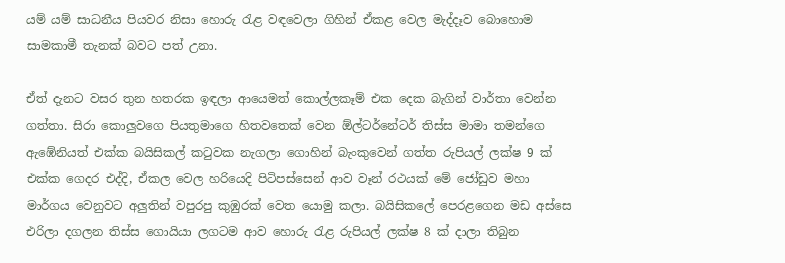යම් යම් සාධනීය පියවර නිසා හොරු රැළ වඳවෙලා ගිහින් ඒකළ වෙල මැද්දෑව බොහොම සාමකාමී තැනක් බවට පත් උනා.

ඒත් දැනට වසර තුන හතරක ඉඳලා ආයෙමත් කොල්ලකෑම් එක දෙක බැගින් වාර්තා වෙන්න ගත්තා. සිරා කොලුවගෙ පියතුමාගෙ හිතවතෙක් වෙන ඕල්ටර්නේටර් තිස්ස මාමා තමන්ගෙ ඇඹේනියත් එක්ක බයිසිකල් කටුවක නැගලා ගොහින් බැංකුවෙන් ගත්ත රුපියල් ලක්ෂ 9 ක් එක්ක ගෙදර එද්දි, ඒකල වෙල හරියෙදි පිටිපස්සෙන් ආව වෑන් රථයක් මේ ජෝඩුව මහා මාර්ගය වෙනුවට අලුතින් වපුරපු කුඹුරක් වෙත යොමු කලා. බයිසිකලේ පෙරළගෙන මඩ අස්සෙ එරිලා දගලන තිස්ස ගොයියා ලගටම ආව හොරු රැළ රුපියල් ලක්ෂ 8 ක් දාලා තිබුන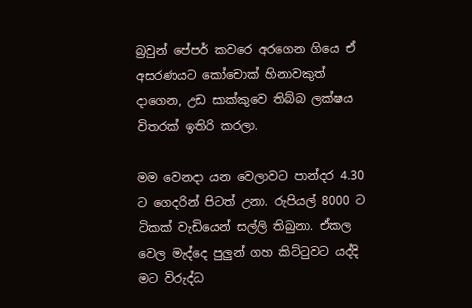බ්‍ර‍වුන් පේපර් කවරෙ අරගෙන ගියෙ ඒ අසරණයට කෝචොක් හිනාවකුත් දාගෙන, උඩ සාක්කුවෙ තිබ්බ ලක්ෂය විතරක් ඉතිරි කරලා.

මම වෙනදා යන වෙලාවට පාන්දර 4.30 ට ගෙදරින් පිටත් උනා. රුපියල් 8000 ට ටිකක් වැඩියෙන් සල්ලි තිබුනා. ඒකල වෙල මැද්දෙ පුලුන් ගහ කිට්ටුවට යද්දි මට විරුද්ධ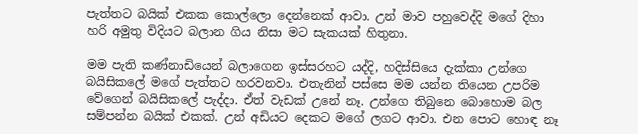පැත්තට බයික් එකක කොල්ලො දෙන්නෙක් ආවා. උන් මාව පහුවෙද්දි මගේ දිහා හරි අමුතු විදියට බලාන ගිය නිසා මට සැකයක් හිතුනා.

මම පැති කණ්නාඩියෙන් බලාගෙන ඉස්සරහට යද්දි, හදිස්සියෙ දැක්කා උන්ගෙ බයිසිකලේ මගේ පැත්තට හරවනවා. එතැනින් පස්සෙ මම යන්න තියෙන උපරිම වේගෙන් බයිසිකලේ පැද්දා. ඒත් වැඩක් උනේ නෑ. උන්ගෙ තිබුනෙ බොහොම බල සම්පන්න බයික් එකක්. උන් අඩියට දෙකට මගේ ලගට ආවා. එන පොට හොඳ නෑ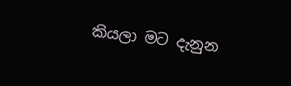කියලා මට දැනුන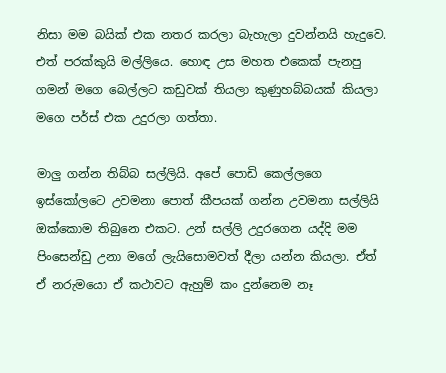නිසා මම බයික් එක නතර කරලා බැහැලා දුවන්නයි හැදුවෙ. එත් පරක්කුයි මල්ලියෙ. හොඳ උස මහත එකෙක් පැනපු ගමන් මගෙ බෙල්ලට කඩුවක් තියලා කුණුහබ්බයක් කියලා මගෙ පර්ස් එක උදුරලා ගත්තා.

මාලු ගන්න තිබ්බ සල්ලියි. අපේ පොඩි කෙල්ලගෙ ඉස්කෝලටෙ උවමනා පොත් කීපයක් ගන්න උවමනා සල්ලියි ඔක්කොම තිබුනෙ එකට. උන් සල්ලි උදුරගෙන යද්දි මම පිංසෙන්ඩු උනා මගේ ලැයිසොමවත් දීලා යන්න කියලා. ඒත් ඒ නරුමයො ඒ කථාවට ඇහුම් කං දුන්නෙම නෑ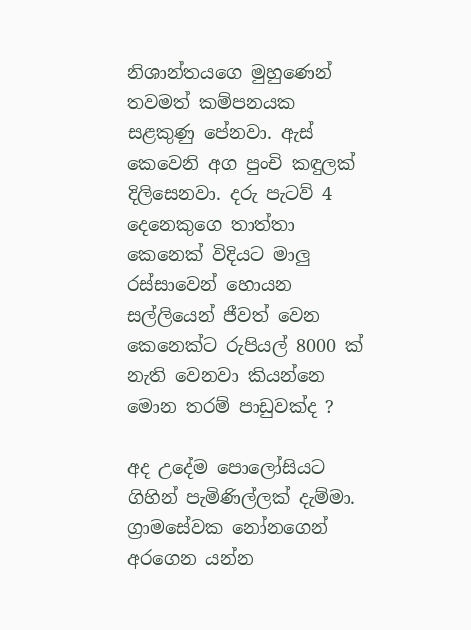නිශාන්තයගෙ මුහුණෙන් තවමත් කම්පනයක සළකුණු පේනවා. ඇස් කෙවෙනි අග පුංචි කඳුලක් දිලිසෙනවා. දරු පැටව් 4 දෙනෙකුගෙ තාත්තා කෙනෙක් විදියට මාලු රස්සාවෙන් හොයන සල්ලියෙන් ජීවත් වෙන කෙනෙක්ට රුපියල් 8000 ක් නැති වෙනවා කියන්නෙ මොන තරම් පාඩුවක්ද ?

අද උදේම පොලෝසියට ගිහින් පැමිණිල්ලක් දැම්මා. ග්‍රාමසේවක නෝනගෙන් අරගෙන යන්න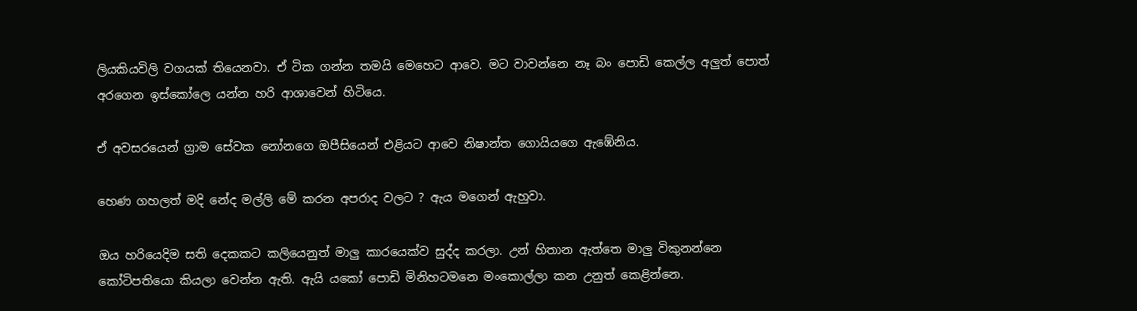ලියකියවිලි වගයක් තියෙනවා. ඒ ටික ගන්න තමයි මෙහෙට ආවෙ. මට වාවන්නෙ නෑ බං පොඩි කෙල්ල අලුත් පොත් අරගෙන ඉස්කෝලෙ යන්න හරි ආශාවෙන් හිටියෙ.

ඒ අවසරයෙන් ග්‍රාම සේවක නෝනගෙ ඔපීසියෙන් එළියට ආවෙ නිෂාන්ත ගොයියගෙ ඇඹේනිය.

හෙණ ගහලත් මදි නේද මල්ලි මේ කරන අපරාද වලට ? ඇය මගෙන් ඇහුවා.

ඔය හරියෙදිම සති දෙකකට කලියෙනුත් මාලු කාරයෙක්ව සුද්ද කරලා. උන් හිතාන ඇත්තෙ මාලු විකුනන්නෙ කෝටිපතියො කියලා වෙන්න ඇති. ඇයි යකෝ පොඩි මිනිහටමනෙ මංකොල්ලා කන උනුත් කෙළින්නෙ.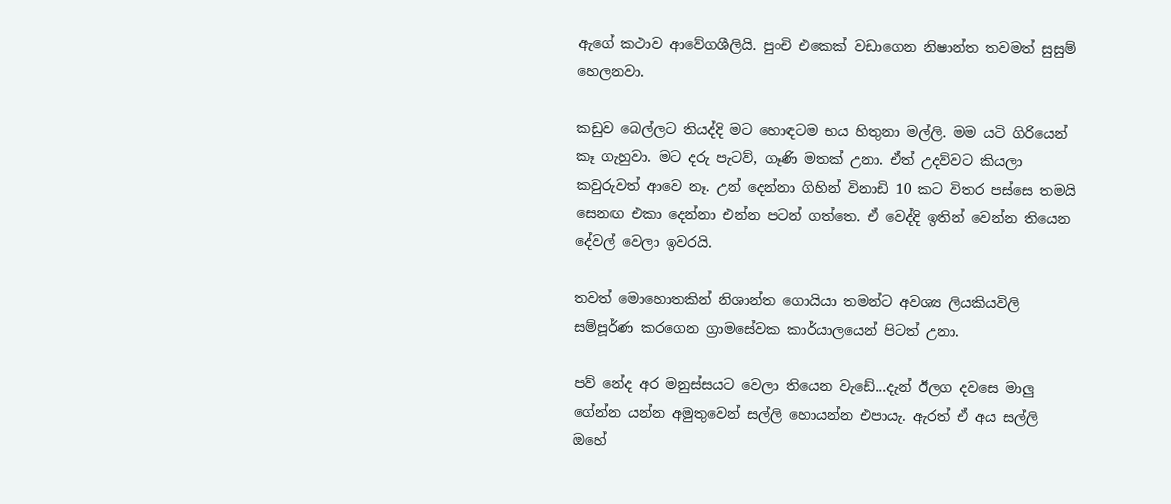ඇගේ කථාව ආවේගශීලියි. පුංචි එකෙක් වඩාගෙන නිෂාන්ත තවමත් සුසුම් හෙලනවා.

කඩුව බෙල්ලට තියද්දි මට හොඳටම භය හිතුනා මල්ලි. මම යටි ගිරියෙන් කෑ ගැහුවා. මට දරු පැටව්, ගෑණි මතක් උනා. ඒත් උදව්වට කියලා කවුරුවත් ආවෙ නෑ. උන් දෙන්නා ගිහින් විනාඩි 10 කට විතර පස්සෙ තමයි සෙනඟ එකා දෙන්නා එන්න පටන් ගත්තෙ. ඒ වෙද්දි ඉතින් වෙන්න තියෙන දේවල් වෙලා ඉවරයි.

තවත් මොහොතකින් නිශාන්ත ගොයියා තමන්ට අවශ්‍ය ලියකියවිලි සම්පූර්ණ කරගෙන ග්‍රාමසේවක කාර්යාලයෙන් පිටත් උනා.

පව් නේද අර මනුස්සයට වෙලා තියෙන වැඩේ...දැන් ඊලග දවසෙ මාලු ගේන්න යන්න අමුතුවෙන් සල්ලි හොයන්න එපායැ. ඇරත් ඒ අය සල්ලි  ඔහේ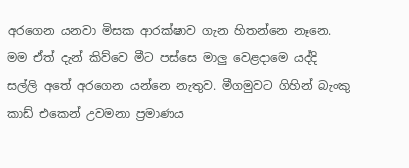අරගෙන යනවා මිසක ආරක්ෂාව ගැන හිතන්නෙ නෑනෙ. මම ඒත් දැන් කිව්වෙ මීට පස්සෙ මාලු වෙළදාමෙ යද්දි සල්ලි අතේ අරගෙන යන්නෙ නැතුව. මීගමුවට ගිහින් බැංකු කාඩ් එකෙන් උවමනා ප්‍ර‍මාණය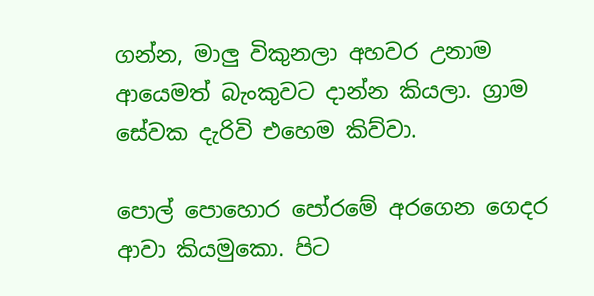ගන්න, මාලු විකුනලා අහවර උනාම ආයෙමත් බැංකුවට දාන්න කියලා. ග්‍රාම සේවක දැරිවි එහෙම කිව්වා.

පොල් පොහොර පෝරමේ අරගෙන ගෙදර ආවා කියමුකො. පිට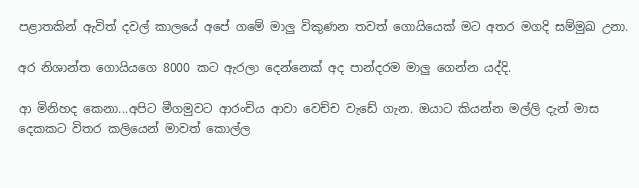පළාතකින් ඇවිත් දවල් කාලයේ අපේ ගමේ මාලු විකුණන තවත් ගොයියෙක් මට අතර මගදි සම්මුඛ උනා.

අර නිශාන්ත ගොයියගෙ 8000 කට ඇරලා දෙන්නෙක් අද පාන්දරම මාලු ගෙන්න යද්දි.

ආ මිනිහද කෙනා...අපිට මීගමුවට ආරංචිය ආවා වෙච්ච වැඩේ ගැන. ඔයාට කියන්න මල්ලි දැන් මාස දෙකකට විතර කලියෙන් මාවත් කොල්ල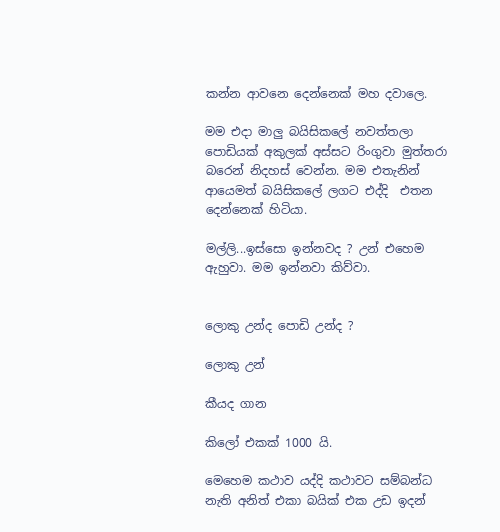කන්න ආවනෙ දෙන්නෙක් මහ දවාලෙ.

මම එදා මාලු බයිසිකලේ නවත්තලා පොඩියක් අකුලක් අස්සට රිංගුවා මුත්තරා බරෙන් නිදහස් වෙන්න. මම එතැනින් ආයෙමත් බයිසිකලේ ලගට එද්දි  එතන දෙන්නෙක් හිටියා.

මල්ලි...ඉස්සො ඉන්නවද ? උන් එහෙම ඇහුවා. මම ඉන්නවා කිව්වා.


ලොකු උන්ද පොඩි උන්ද ?

ලොකු උන්

කීයද ගාන

කිලෝ එකක් 1000 යි.

මෙහෙම කථාව යද්දි කථාවට සම්බන්ධ නැති අනිත් එකා බයික් එක උඩ ඉදන්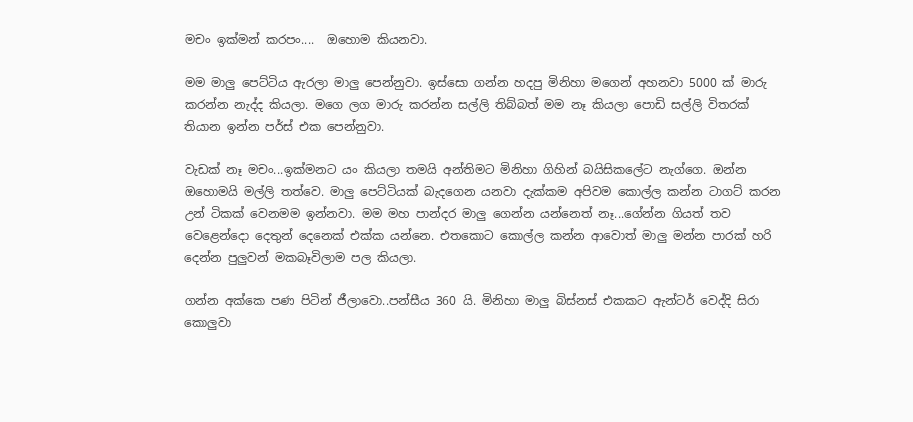මචං ඉක්මන් කරපං....  ඔහොම කියනවා.

මම මාලු පෙට්ටිය ඇරලා මාලු පෙන්නුවා. ඉස්සො ගන්න හදපු මිනිහා මගෙන් අහනවා 5000 ක් මාරු කරන්න නැද්ද කියලා. මගෙ ලග මාරු කරන්න සල්ලි තිබ්බත් මම නෑ කියලා පොඩි සල්ලි විතරක් තියාන ඉන්න පර්ස් එක පෙන්නුවා.

වැඩක් නෑ මචං...ඉක්මනට යං කියලා තමයි අන්තිමට මිනිහා ගිහින් බයිසිකලේට නැග්ගෙ. ඔන්න ඔහොමයි මල්ලි තත්වෙ. මාලු පෙට්ටියක් බැදගෙන යනවා දැක්කම අපිවම කොල්ල කන්න ටාගට් කරන උන් ටිකක් වෙනමම ඉන්නවා. මම මහ පාන්දර මාලු ගෙන්න යන්නෙත් නෑ...ගේන්න ගියත් තව වෙළෙන්දො දෙතුන් දෙනෙක් එක්ක යන්නෙ. එතකොට කොල්ල කන්න ආවොත් මාලු මන්න පාරක් හරි දෙන්න පුලුවන් මකබෑවිලාම පල කියලා.

ගන්න අක්කෙ පණ පිටින් ජීලාවො..පන්සීය 360 යි. මිනිහා මාලු බිස්නස් එකකට ඇන්ටර් වෙද්දි සිරා කොලුවා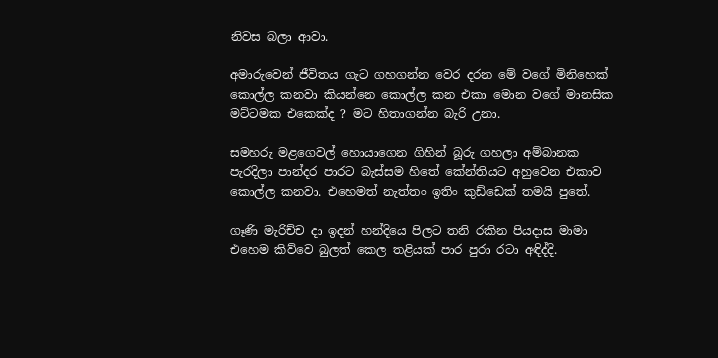නිවස බලා ආවා.

අමාරුවෙන් ජීවිතය ගැට ගහගන්න වෙර දරන මේ වගේ මිනිහෙක් කොල්ල කනවා කියන්නෙ කොල්ල කන එකා මොන වගේ මානසික මට්ටමක එකෙක්ද ? මට හිතාගන්න බැරි උනා.

සමහරු මළගෙවල් හොයාගෙන ගිහින් බූරු ගහලා අම්බානක පැරදිලා පාන්දර පාරට බැස්සම හිතේ කේන්තියට අහුවෙන එකාව කොල්ල කනවා. එහෙමත් නැත්තං ඉතිං කුඩ්ඩෙක් තමයි පුතේ.

ගෑණි මැරිච්ච දා ඉදන් හන්දියෙ පිලට තනි රකින පියදාස මාමා එහෙම කිව්වෙ බුලත් කෙල තළියක් පාර පුරා රටා අඳිද්දි.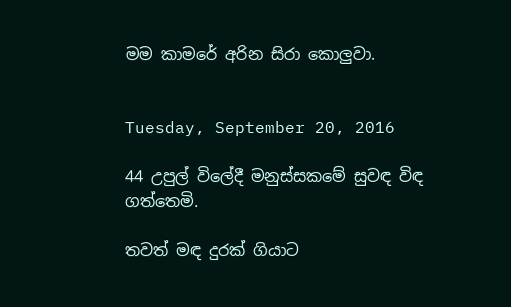මම කාමරේ අරින සිරා කොලුවා.


Tuesday, September 20, 2016

44 උපුල් විලේදී මනුස්සකමේ සුවඳ විඳ ගත්තෙමි.

තවත් මඳ දුරක් ගියාට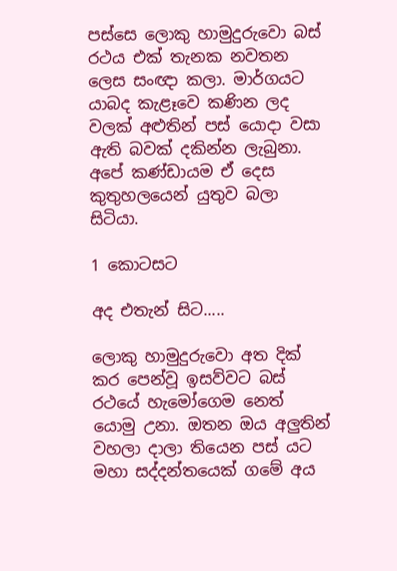පස්සෙ ලොකු හාමුදුරුවො බස් රථය එක් තැනක නවතන ලෙස සංඥා කලා. මාර්ගයට යාබද කැළෑවෙ කණින ලද වලක් අළුතින් පස් යොදා වසා ඇති බවක් දකින්න ලැබුනා. අපේ කණ්ඩායම ඒ දෙස කුතුහලයෙන් යුතුව බලා සිටියා.

1 කොටසට

අද එතැන් සිට.....

ලොකු හාමුදුරුවො අත දික් කර පෙන්වූ ඉසව්වට බස් රථයේ හැමෝගෙම නෙත් යොමු උනා. ඔතන ඔය අලුතින් වහලා දාලා තියෙන පස් යට මහා සද්දන්තයෙක් ගමේ අය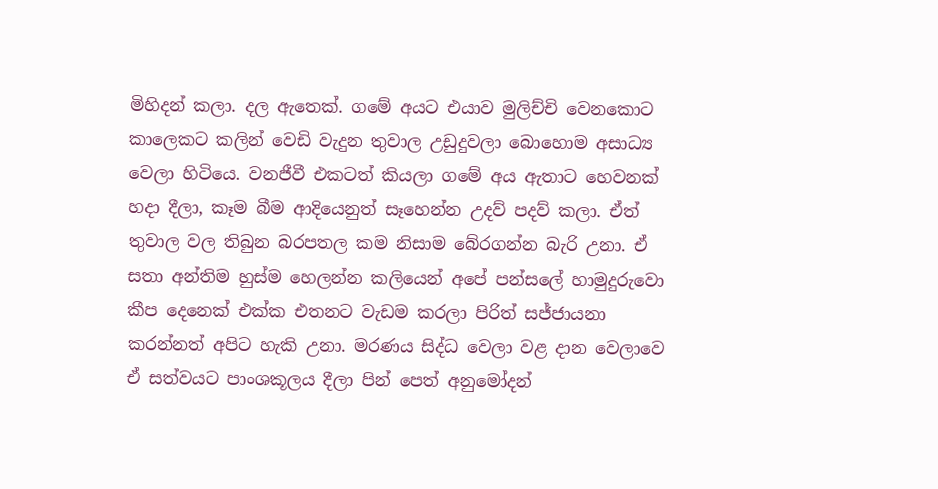මිහිදන් කලා. දල ඇතෙක්. ගමේ අයට එයාව මුලිච්චි වෙනකොට කාලෙකට කලින් වෙඩි වැදුන තුවාල උඩුදුවලා බොහොම අසාධ්‍ය වෙලා හිටියෙ. වනජීවී එකටත් කියලා ගමේ අය ඇතාට හෙවනක් හදා දීලා, කෑම බීම ආදියෙනුත් සෑහෙන්න උදව් පදව් කලා. ඒත් තුවාල වල තිබුන බරපතල කම නිසාම බේරගන්න බැරි උනා. ඒ සතා අන්තිම හුස්ම හෙලන්න කලියෙන් අපේ පන්සලේ හාමුදුරුවො කීප දෙනෙක් එක්ක එතනට වැඩම කරලා පිරිත් සජ්ජායනා කරන්නත් අපිට හැකි උනා. මරණය සිද්ධ වෙලා වළ දාන වෙලාවෙ ඒ සත්වයට පාංශකූලය දීලා පින් පෙත් අනුමෝදන්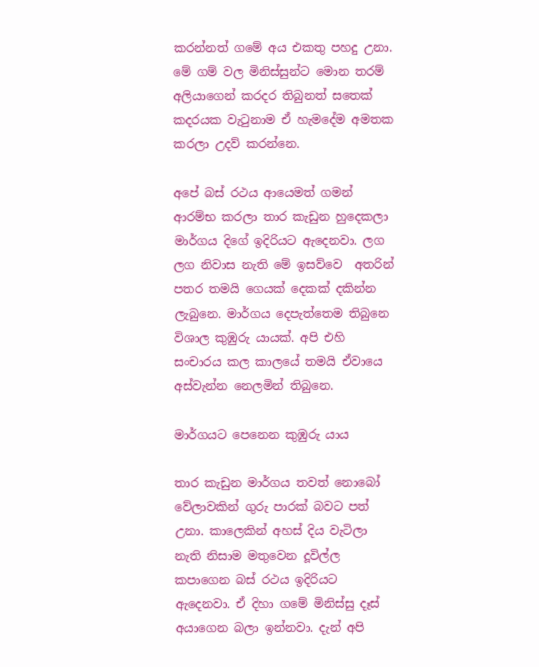කරන්නත් ගමේ අය එකතු පහදු උනා. මේ ගම් වල මිනිස්සුන්ට මොන තරම් අලියාගෙන් කරදර තිබුනත් සතෙක් කදරයක වැටුනාම ඒ හැමදේම අමතක කරලා උදව් කරන්නෙ.

අපේ බස් රථය ආයෙමත් ගමන් ආරම්භ කරලා තාර කැඩුන හුදෙකලා මාර්ගය දිගේ ඉදිරියට ඇදෙනවා. ලග ලග නිවාස නැති මේ ඉසව්වෙ  අතරින් පතර තමයි ගෙයක් දෙකක් දකින්න ලැබුනෙ. මාර්ගය දෙපැත්තෙම තිබුනෙ විශාල කුඹුරු යායක්. අපි එහි සංචාරය කල කාලයේ තමයි ඒවායෙ අස්වැන්න නෙලමින් තිබුනෙ.

මාර්ගයට පෙනෙන කුඹුරු යාය

තාර කැඩුන මාර්ගය තවත් නොබෝ වේලාවකින් ගුරු පාරක් බවට පත් උනා. කාලෙකින් අහස් දිය වැටිලා නැති නිසාම මතුවෙන දූවිල්ල කපාගෙන බස් රථය ඉදිරියට ඇදෙනවා. ඒ දිහා ගමේ මිනිස්සු දෑස් අයාගෙන බලා ඉන්නවා. දැන් අපි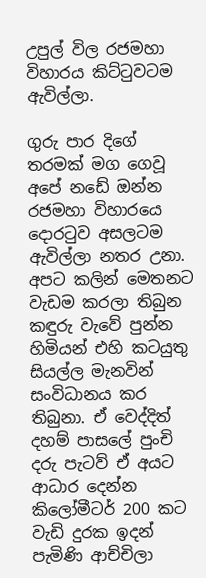උපුල් විල රජමහා විහාරය කිට්ටුවටම ඇවිල්ලා.

ගුරු පාර දිගේ තරමක් මග ගෙවූ අපේ නඩේ ඔන්න රජමහා විහාරයෙ දොරටුව අසලටම ඇවිල්ලා නතර උනා. අපට කලින් මෙතනට වැඩම කරලා තිබුන කඳුරු වැවේ පුන්න හිමියන් එහි කටයුතු සියල්ල මැනවින් සංවිධානය කර තිබුනා. ඒ වෙද්දිත් දහම් පාසලේ පුංචි දරු පැටව් ඒ අයට ආධාර දෙන්න කිලෝමීටර් 200 කට වැඩි දුරක ඉදන් පැමිණි ආච්චිලා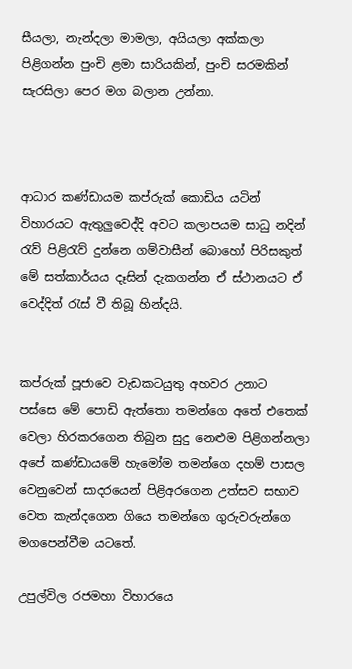සීයලා, නැන්දලා මාමලා, අයියලා අක්කලා පිළිගන්න පුංචි ළමා සාරියකින්, පුංචි සරමකින් සැරසිලා පෙර මග බලාන උන්නා.



ආධාර කණ්ඩායම කප්රුක් කොඩිය යටින් විහාරයට ඇතුලුවෙද්දි අවට කලාපයම සාධු නදින් රැව් පිළිරැව් දුන්නෙ ගම්වාසීන් බොහෝ පිරිසකුත් මේ සත්කාර්යය දෑසින් දැකගන්න ඒ ස්ථානයට ඒ වෙද්දිත් රැස් වී තිබූ හින්දයි.


කප්රුක් පූජාවෙ වැඩකටයුතු අහවර උනාට පස්සෙ මේ පොඩි ඇත්තො තමන්ගෙ අතේ එතෙක් වෙලා හිරකරගෙන තිබුන සුදු නෙළුම පිළිගන්නලා අපේ කණ්ඩායමේ හැමෝම තමන්ගෙ දහම් පාසල වෙනුවෙන් සාදරයෙන් පිළිඅරගෙන උත්සව සභාව වෙත කැන්දගෙන ගියෙ තමන්ගෙ ගුරුවරුන්ගෙ මගපෙන්වීම යටතේ.

උපුල්විල රජමහා විහාරයෙ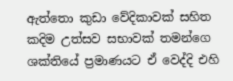ඇත්තො කුඩා වේදිකාවක් සහිත කදිම උත්සව සභාවක් තමන්ගෙ ශක්තියේ ප්‍ර‍මාණයට ඒ වෙද්දි එහි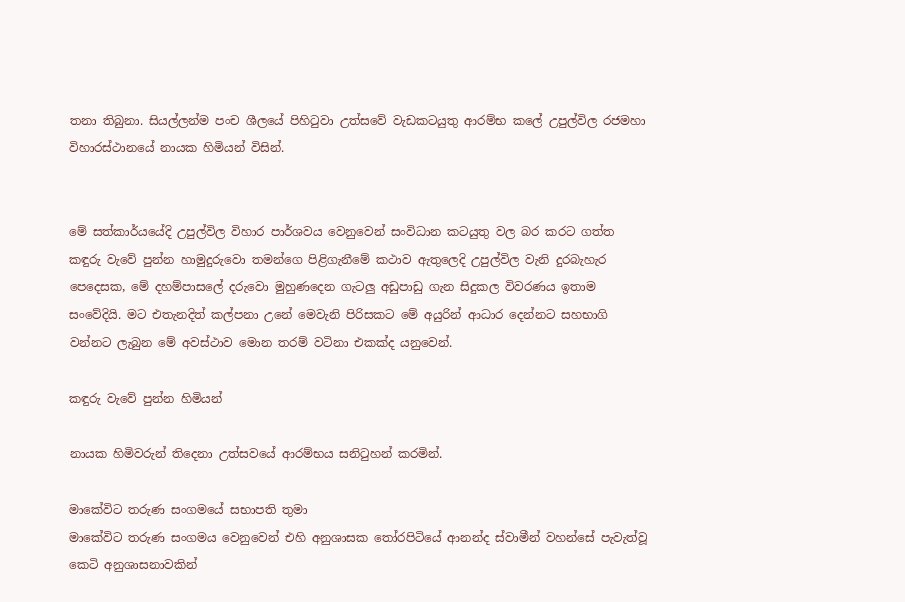තනා තිබුනා. සියල්ලන්ම පංච ශීලයේ පිහිටුවා උත්සවේ වැඩකටයුතු ආරම්භ කලේ උපුල්විල රජමහා විහාරස්ථානයේ නායක හිමියන් විසින්.


මේ සත්කාර්යයේදි උපුල්විල විහාර පාර්ශවය වෙනුවෙන් සංවිධාන කටයුතු වල බර කරට ගත්ත කඳුරු වැවේ පුන්න හාමුදුරුවො තමන්ගෙ පිළිගැනීමේ කථාව ඇතුලෙදි උපුල්විල වැනි දුරබැහැර පෙදෙසක, මේ දහම්පාසලේ දරුවො මුහුණදෙන ගැටලු අඩුපාඩු ගැන සිදුකල විවරණය ඉතාම සංවේදියි. මට එතැනදිත් කල්පනා උනේ මෙවැනි පිරිසකට මේ අයුරින් ආධාර දෙන්නට සහභාගි වන්නට ලැබුන මේ අවස්ථාව මොන තරම් වටිනා එකක්ද යනුවෙන්.

කඳුරු වැවේ පුන්න හිමියන්

නායක හිමිවරුන් තිදෙනා උත්සවයේ ආරම්භය සනිටුහන් කරමින්.

මාකේවිට තරුණ සංගමයේ සභාපති තුමා
මාකේවිට තරුණ සංගමය වෙනුවෙන් එහි අනුශාසක තෝරපිටියේ ආනන්ද ස්වාමීන් වහන්සේ පැවැත්වූ කෙටි අනුශාසනාවකින්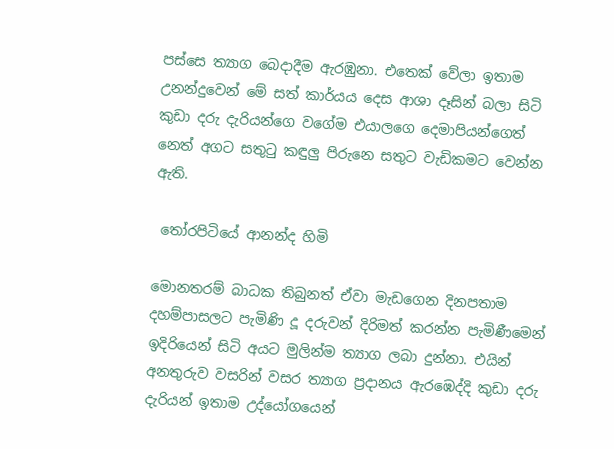පස්සෙ ත්‍යාග බෙදාදීම ඇරඹුනා. එතෙක් වේලා ඉතාම උනන්දුවෙන් මේ සත් කාර්යය දෙස ආශා දෑසින් බලා සිටි කුඩා දරු දැරියන්ගෙ වගේම එයාලගෙ දෙමාපියන්ගෙත් නෙත් අගට සතුටු කඳුලු පිරුනෙ සතුට වැඩිකමට වෙන්න ඇති.

 තෝරපිටියේ ආනන්ද හිමි

මොනතරම් බාධක තිබුනත් ඒවා මැඩගෙන දිනපතාම දහම්පාසලට පැමිණි දූ දරුවන් දිරිමත් කරන්න පැමිණීමෙන් ඉදිරියෙන් සිටි අයට මුලින්ම ත්‍යාග ලබා දුන්නා. එයින් අනතුරුව වසරින් වසර ත්‍යාග ප්‍ර‍දානය ඇරඹෙද්දි කුඩා දරු දැරියන් ඉතාම උද්යෝගයෙන්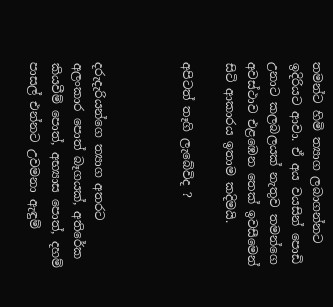තමන්ට හිමි ත්‍යාග ලබාගන්නට ඉදිරියට ආවා. ඒ අය වයසින් පොඩි උනාට කලබලයක් නැතුව තමන්ගෙ අවස්ථාව එළඹෙන තෙක් ඉවසීමෙන් සිටි ආකාරය ඉතාම කදිමයි.

අපිටත් තෑගි ලැබේවිද ?



දරුදැරියන්ගෙ ත්‍යාග අතරට අලංකාර පොත් බෑගයක්, අතිරේක කියවීම් පොත්, අභ්‍යාස පොත්, දහම් පාසල් එන්නට උවමනා ඇඳුම්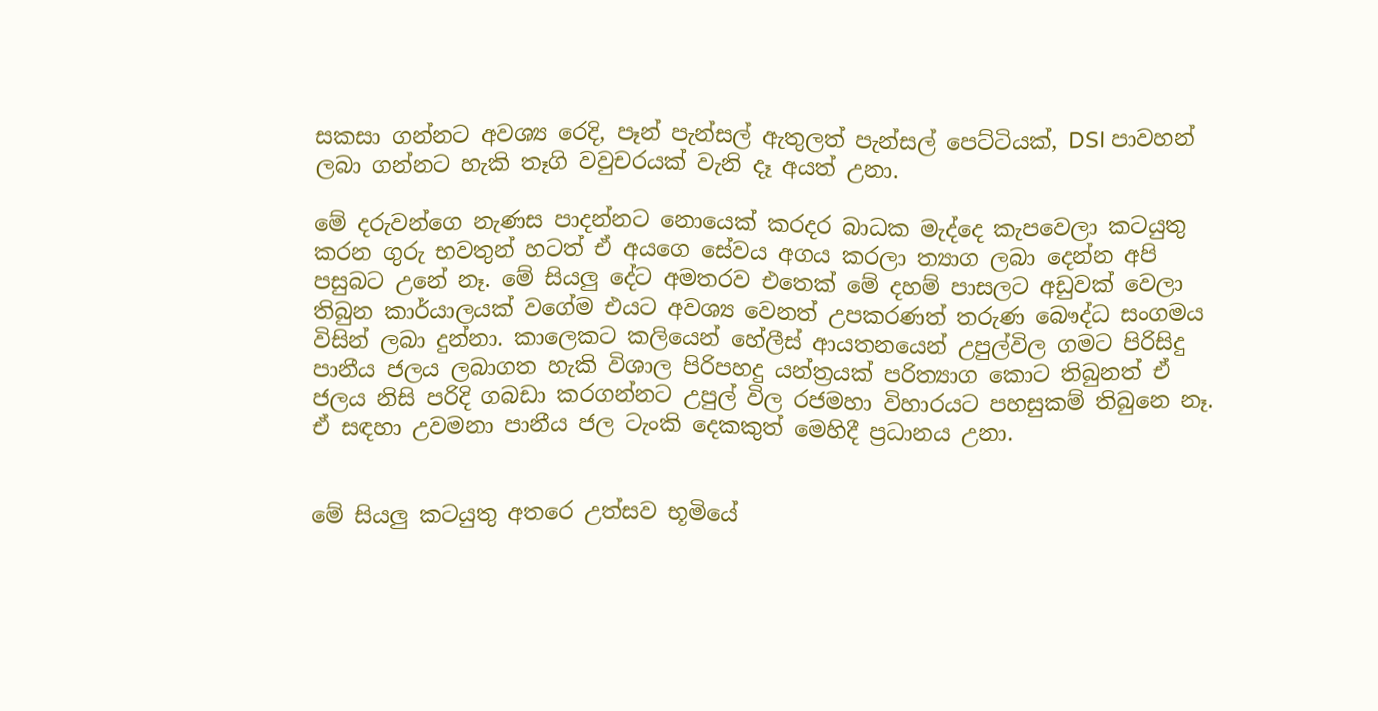සකසා ගන්නට අවශ්‍ය රෙදි, පෑන් පැන්සල් ඇතුලත් පැන්සල් පෙට්ටියක්, DSI පාවහන් ලබා ගන්නට හැකි තෑගි වවුචරයක් වැනි දෑ අයත් උනා.

මේ දරුවන්ගෙ නැණස පාදන්නට නොයෙක් කරදර බාධක මැද්දෙ කැපවෙලා කටයුතු කරන ගුරු භවතුන් හටත් ඒ අයගෙ සේවය අගය කරලා ත්‍යාග ලබා දෙන්න අපි පසුබට උනේ නෑ. මේ සියලු දේට අමතරව එතෙක් මේ දහම් පාසලට අඩුවක් වෙලා තිබුන කාර්යාලයක් වගේම එයට අවශ්‍ය වෙනත් උපකරණත් තරුණ බෞද්ධ සංගමය විසින් ලබා දුන්නා. කාලෙකට කලියෙන් හේලීස් ආයතනයෙන් උපුල්විල ගමට පිරිසිදු පානීය ජලය ලබාගත හැකි විශාල පිරිපහදු යන්ත්‍ර‍යක් පරිත්‍යාග කොට තිබුනත් ඒ ජලය නිසි පරිදි ගබඩා කරගන්නට උපුල් විල රජමහා විහාරයට පහසුකම් තිබුනෙ නෑ. ඒ සඳහා උවමනා පානීය ජල ටැංකි දෙකකුත් මෙහිදී ප්‍ර‍ධානය උනා.


මේ සියලු කටයුතු අතරෙ උත්සව භූමියේ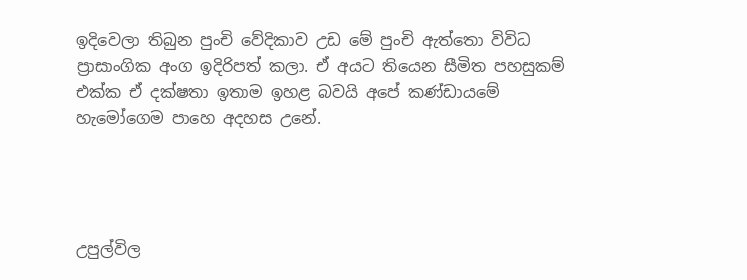ඉදිවෙලා තිබුන පුංචි වේදිකාව උඩ මේ පුංචි ඇත්තො විවිධ ප්‍රාසාංගික අංග ඉදිරිපත් කලා. ඒ අයට තියෙන සීමිත පහසුකම් එක්ක ඒ දක්ෂතා ඉතාම ඉහළ බවයි අපේ කණ්ඩායමේ හැමෝගෙම පාහෙ අදහස උනේ.




උපුල්විල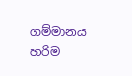ගම්මානය හරිම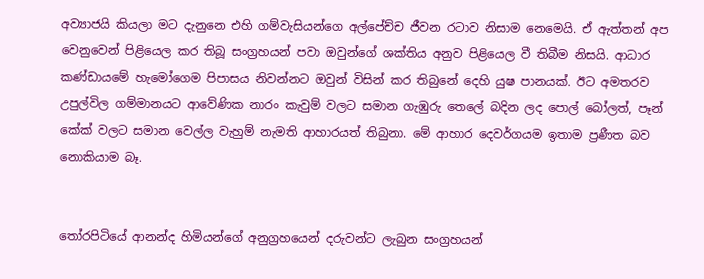අව්‍යාජයි කියලා මට දැනුනෙ එහි ගම්වැසියන්ගෙ අල්පේච්ච ජීවන රටාව නිසාම නෙමෙයි. ඒ ඇත්තන් අප වෙනුවෙන් පිළියෙල කර තිබූ සංග්‍ර‍හයන් පවා ඔවුන්ගේ ශක්තිය අනුව පිළියෙල වී තිබීම නිසයි. ආධාර කණ්ඩායමේ හැමෝගෙම පිපාසය නිවන්නට ඔවුන් විසින් කර තිබුනේ දෙහි යුෂ පානයක්. ඊට අමතරව උපුල්විල ගම්මානයට ආවේණික නාරං කැවුම් වලට සමාන ගැඹුරු තෙලේ බදින ලද පොල් බෝලත්, පෑන් කේක් වලට සමාන වෙල්ල වැහුම් නැමති ආහාරයත් තිබුනා. මේ ආහාර දෙවර්ගයම ඉතාම ප්‍ර‍ණීත බව නොකියාම බෑ.


තෝරපිටියේ ආනන්ද හිමියන්ගේ අනුග්‍ර‍හයෙන් දරුවන්ට ලැබුන සංග්‍ර‍හයන්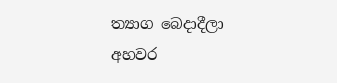ත්‍යාග බෙදාදීලා අහවර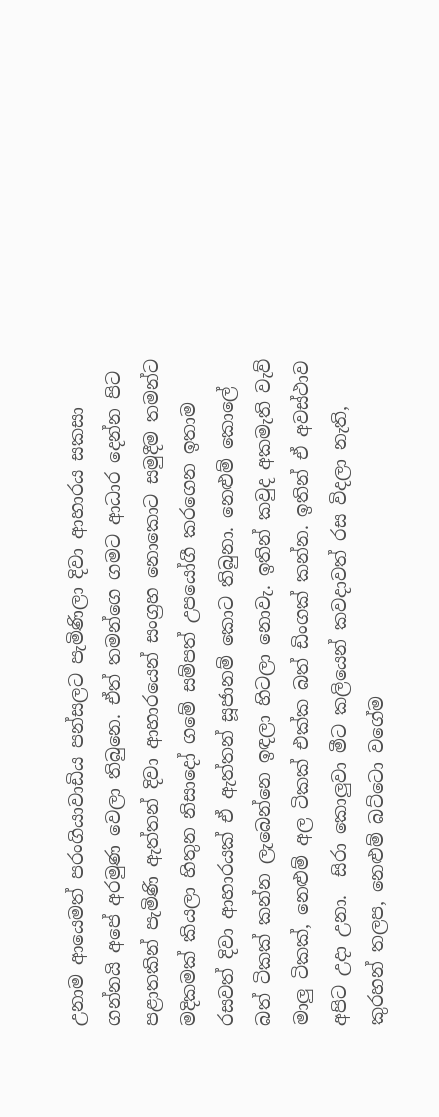උනාම ආයෙමත් පරංගියාවාඩිය පන්සලට පැමිණිලා දිවා ආහාරය සකසා ගන්නයි අපේ අරමුණ වෙලා තිබුනෙ. ඒත් තමන්ගෙ ගමට ආධාර දෙන්න පිට පළාතකින් පැමිණි ඇත්තන් දිවා ආහාරයෙන් සංග්‍ර‍හ නොකොට සමුදීම තමන්ට මදිකමක් කියලා හිතුන නිසාදෝ ගමේ සම්පත් උපයෝගී කරගෙන ඉතාම රසවත් දිවා ආහාරයක් ඒ ඇත්තන් සූජානම් කොට තිබුනා. නෙළුම් කොලේ බත් ටිකක් කන්න ලැබෙන්නෙ ඉඳලා හිටලා නොවැ. ඉතින් කවුද අකමැති වැව් මාලු ටිකක්, නෙළුම් අල ටිකක් එක්ක බත් ඩිංගක් කන්න. ඉතින් ඒ අවස්ථාව අපිට උදා උනා.  සිරා කොලුවා මීට කලියෙන් කවදාවත් රස විදලා නැති, කුරහන් තලප, නෙළුම් බට්ටො වගේම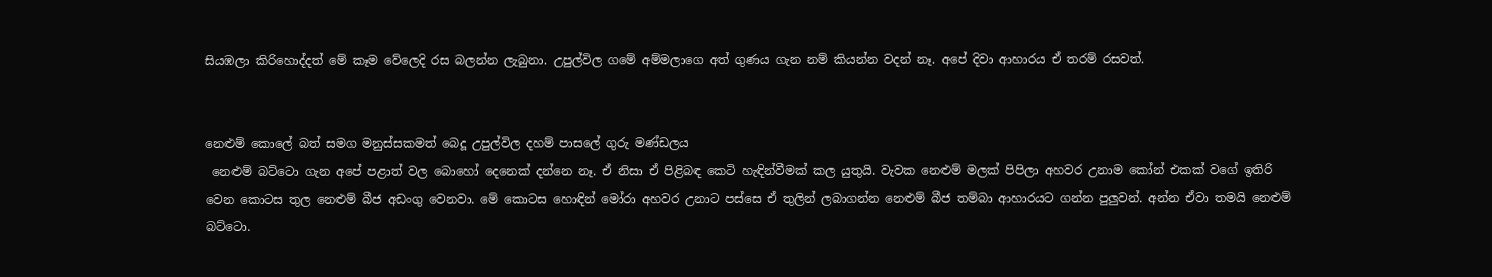සියඹලා කිරිහොද්දත් මේ කෑම වේලෙදි රස බලන්න ලැබුනා. උපුල්විල ගමේ අම්මලාගෙ අත් ගුණය ගැන නම් කියන්න වදන් නෑ. අපේ දිවා ආහාරය ඒ තරම් රසවත්.


නෙළුම් කොලේ බත් සමග මනුස්සකමත් බෙදූ උපුල්විල දහම් පාසලේ ගුරු මණ්ඩලය
 නෙළුම් බට්ටො ගැන අපේ පළාත් වල බොහෝ දෙනෙක් දන්නෙ නෑ. ඒ නිසා ඒ පිළිබඳ කෙටි හැඳින්වීමක් කල යුතුයි. වැවක නෙළුම් මලක් පිපිලා අහවර උනාම කෝන් එකක් වගේ ඉතිරි වෙන කොටස තුල නෙළුම් බීජ අඩංගු වෙනවා. මේ කොටස හොඳින් මෝරා අහවර උනාට පස්සෙ ඒ තුලින් ලබාගන්න නෙළුම් බීජ තම්බා ආහාරයට ගන්න පුලුවන්. අන්න ඒවා තමයි නෙළුම් බට්ටො.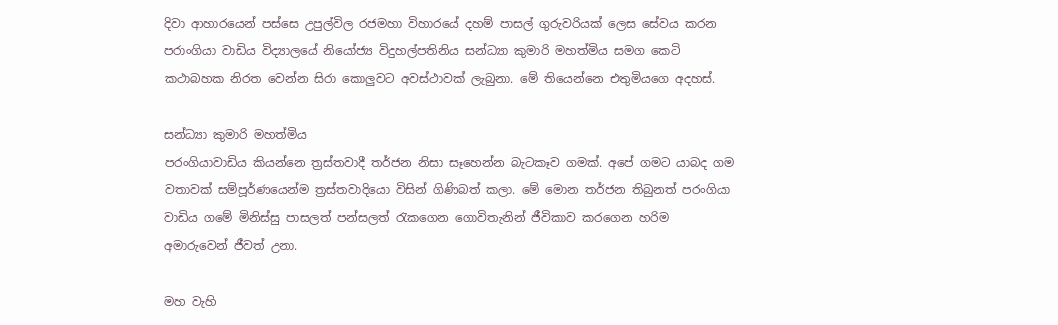දිවා ආහාරයෙන් පස්සෙ උපුල්විල රජමහා විහාරයේ දහම් පාසල් ගුරුවරියක් ලෙස සේවය කරන පරාංගියා වාඩිය විද්‍යාලයේ නියෝජ්‍ය විදුහල්පතිනිය සන්ධ්‍යා කුමාරි මහත්මිය සමග කෙටි කථාබහක නිරත වෙන්න සිරා කොලුවට අවස්ථාවක් ලැබුනා. මේ තියෙන්නෙ එතුමියගෙ අදහස්.

සන්ධ්‍යා කුමාරි මහත්මිය
පරංගියාවාඩිය කියන්නෙ ත්‍ර‍ස්තවාදී තර්ජන නිසා සෑහෙන්න බැටකෑව ගමක්. අපේ ගමට යාබද ගම වතාවක් සම්පූර්ණයෙන්ම ත්‍ර‍ස්තවාදියො විසින් ගිණිබත් කලා. මේ මොන තර්ජන තිබුනත් පරංගියා වාඩිය ගමේ මිනිස්සු පාසලත් පන්සලත් රැකගෙන ගොවිතැනින් ජීවිකාව කරගෙන හරිම අමාරුවෙන් ජීවත් උනා.

මහ වැහි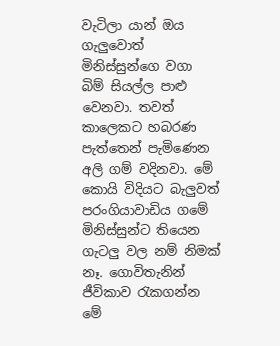වැටිලා යාන් ඔය ගැලුවොත් මිනිස්සුන්ගෙ වගා බිම් සියල්ල පාළු වෙනවා. තවත් කාලෙකට හබරණ පැත්තෙන් පැමිණෙන අලි ගම් වදිනවා. මේ කොයි විදියට බැලුවත් පරංගියාවාඩිය ගමේ මිනිස්සුන්ට තියෙන ගැටලු වල නම් නිමක් නෑ. ගොවිතැනින් ජීවිකාව රැකගන්න මේ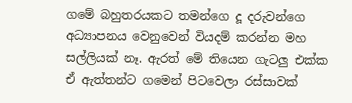ගමේ බහුතරයකට තමන්ගෙ දූ දරුවන්ගෙ අධ්‍යාපනය වෙනුවෙන් වියදම් කරන්න මහ සල්ලියක් නෑ. ඇරත් මේ තියෙන ගැටලු එක්ක ඒ ඇත්තන්ට ගමෙන් පිටවෙලා රස්සාවක්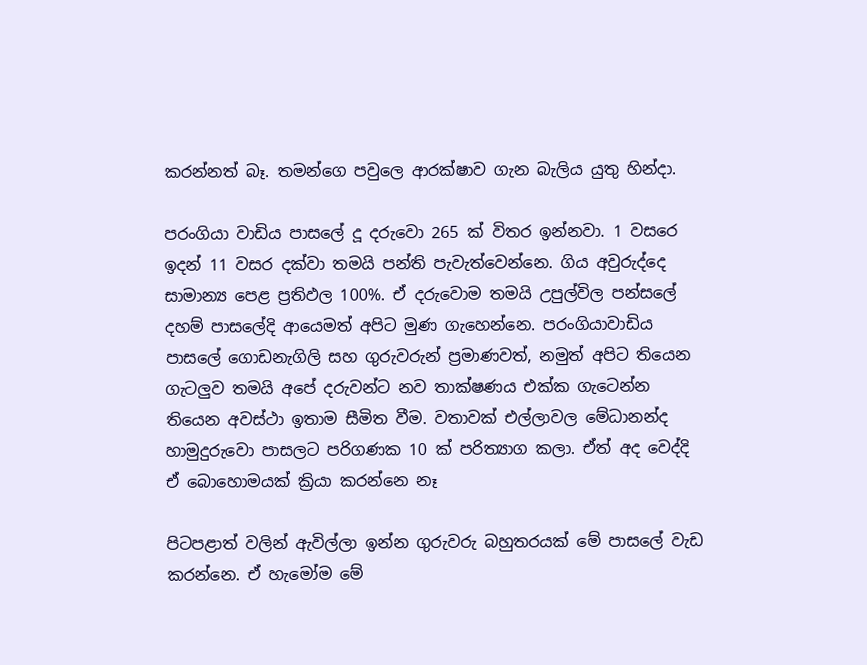කරන්නත් බෑ. තමන්ගෙ පවුලෙ ආරක්ෂාව ගැන බැලිය යුතු හින්දා.

පරංගියා වාඩිය පාසලේ දූ දරුවො 265 ක් විතර ඉන්නවා. 1 වසරෙ ඉදන් 11 වසර දක්වා තමයි පන්ති පැවැත්වෙන්නෙ. ගිය අවුරුද්දෙ සාමාන්‍ය පෙළ ප්‍ර‍තිඵල 100%. ඒ දරුවොම තමයි උපුල්විල පන්සලේ දහම් පාසලේදි ආයෙමත් අපිට මුණ ගැහෙන්නෙ. පරංගියාවාඩිය පාසලේ ගොඩනැගිලි සහ ගුරුවරුන් ප්‍ර‍මාණවත්, නමුත් අපිට තියෙන ගැටලුව තමයි අපේ දරුවන්ට නව තාක්ෂණය එක්ක ගැටෙන්න තියෙන අවස්ථා ඉතාම සීමිත වීම. වතාවක් එල්ලාවල මේධානන්ද හාමුදුරුවො පාසලට පරිගණක 10 ක් පරිත්‍යාග කලා. ඒත් අද වෙද්දි ඒ බොහොමයක් ක්‍රියා කරන්නෙ නෑ

පිටපළාත් වලින් ඇවිල්ලා ඉන්න ගුරුවරු බහුතරයක් මේ පාසලේ වැඩ කරන්නෙ. ඒ හැමෝම මේ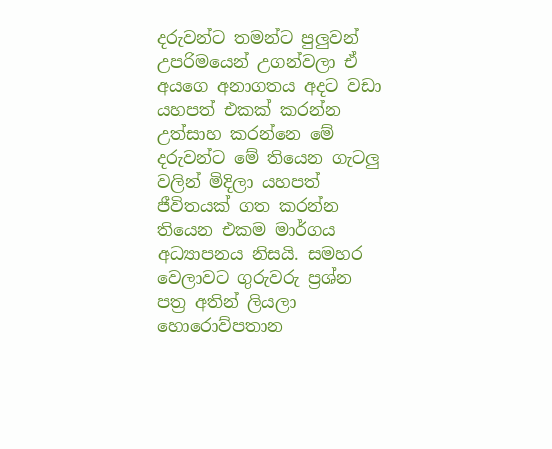දරුවන්ට තමන්ට පුලුවන් උපරිමයෙන් උගන්වලා ඒ අයගෙ අනාගතය අදට වඩා යහපත් එකක් කරන්න උත්සාහ කරන්නෙ මේ දරුවන්ට මේ තියෙන ගැටලු වලින් මිදිලා යහපත් ජීවිතයක් ගත කරන්න තියෙන එකම මාර්ගය අධ්‍යාපනය නිසයි. සමහර වෙලාවට ගුරුවරු ප්‍ර‍ශ්න පත්‍ර‍ අතින් ලියලා හොරොව්පතාන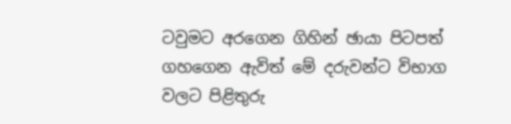ටවුමට අරගෙන ගිහින් ඡායා පිටපත් ගහගෙන ඇවිත් මේ දරුවන්ට විභාග වලට පිළිතුරු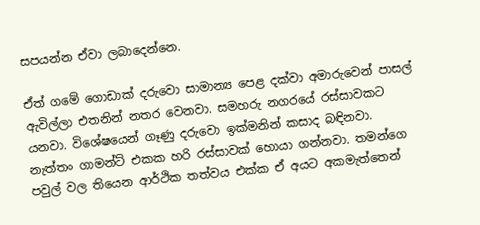සපයන්න ඒවා ලබාදෙන්නෙ.

ඒත් ගමේ ගොඩාක් දරුවො සාමාන්‍ය පෙළ දක්වා අමාරුවෙන් පාසල් ඇවිල්ලා එතනින් නතර වෙනවා. සමහරු නගරයේ රස්සාවකට යනවා. විශේෂයෙන් ගෑණු දරුවො ඉක්මනින් කසාද බඳිනවා. නැත්තං ගාමන්ට් එකක හරි රස්සාවක් හොයා ගන්නවා. තමන්ගෙ පවුල් වල තියෙන ආර්ථික තත්වය එක්ක ඒ අයට අකමැත්තෙන්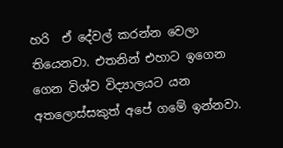හරි  ඒ දේවල් කරන්න වෙලා තියෙනවා. එතනින් එහාට ඉගෙන ගෙන විශ්ව විද්‍යාලයට යන අතලොස්සකුත් අපේ ගමේ ඉන්නවා.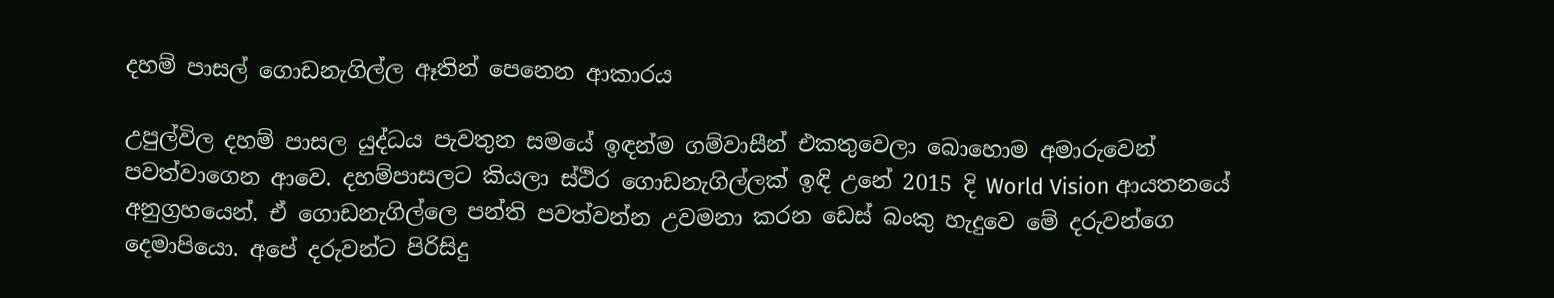දහම් පාසල් ගොඩනැගිල්ල ඈතින් පෙනෙන ආකාරය

උපුල්විල දහම් පාසල යුද්ධය පැවතුන සමයේ ඉඳන්ම ගම්වාසීන් එකතුවෙලා බොහොම අමාරුවෙන් පවත්වාගෙන ආවෙ. දහම්පාසලට කියලා ස්ථිර ගොඩනැගිල්ලක් ඉඳි උනේ 2015 දි World Vision ආයතනයේ අනුග්‍ර‍හයෙන්. ඒ ගොඩනැගිල්ලෙ පන්ති පවත්වන්න උවමනා කරන ඩෙස් බංකු හැදුවෙ මේ දරුවන්ගෙ දෙමාපියො. අපේ දරුවන්ට පිරිසිදු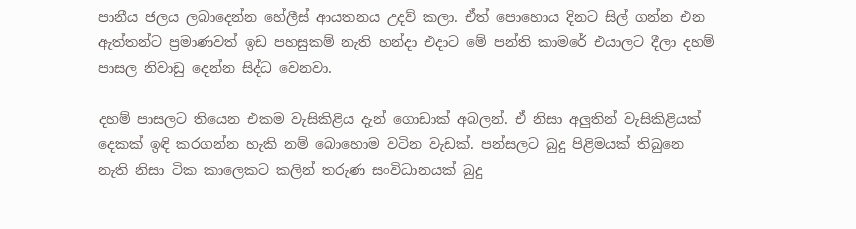පානීය ජලය ලබාදෙන්න හේලීස් ආයතනය උදව් කලා. ඒත් පොහොය දිනට සිල් ගන්න එන ඇත්තන්ට ප්‍ර‍මාණවත් ඉඩ පහසුකම් නැති හන්දා එදාට මේ පන්ති කාමරේ එයාලට දීලා දහම් පාසල නිවාඩු දෙන්න සිද්ධ වෙනවා.

දහම් පාසලට තියෙන එකම වැසිකිළිය දැන් ගොඩාක් අබලන්. ඒ නිසා අලුතින් වැසිකිළියක් දෙකක් ඉඳි කරගන්න හැකි නම් බොහොම වටින වැඩක්. පන්සලට බුදු පිළිමයක් තිබුනෙ නැති නිසා ටික කාලෙකට කලින් තරුණ සංවිධානයක් බුදු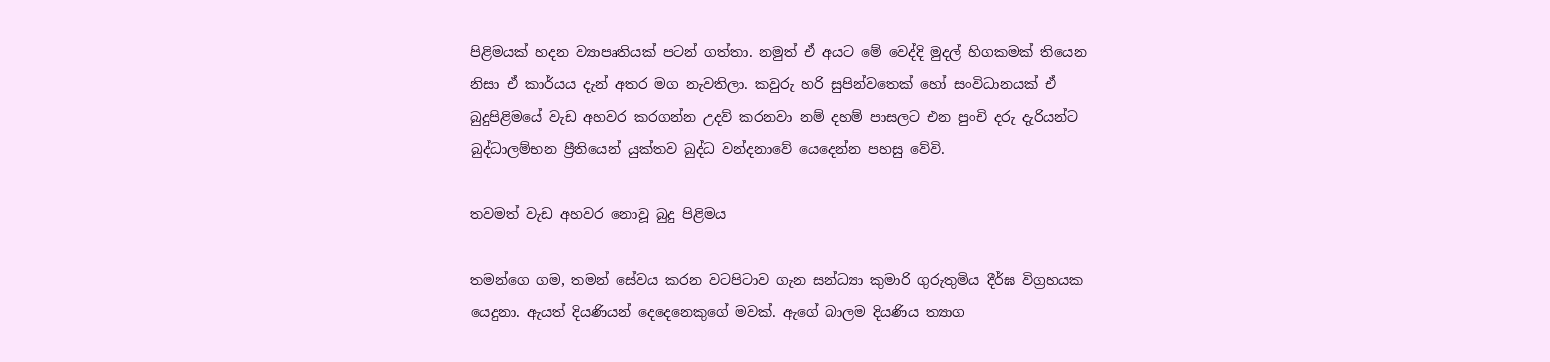පිළිමයක් හදන ව්‍යාපෘතියක් පටන් ගත්තා. නමුත් ඒ අයට මේ වෙද්දි මුදල් හිගකමක් තියෙන නිසා ඒ කාර්යය දැන් අතර මග නැවතිලා. කවුරු හරි සුපින්වතෙක් හෝ සංවිධානයක් ඒ බුදුපිළිමයේ වැඩ අහවර කරගන්න උදව් කරනවා නම් දහම් පාසලට එන පුංචි දරු දැරියන්ට බුද්ධාලම්භන ප්‍රීතියෙන් යුක්තව බුද්ධ වන්දනාවේ යෙදෙන්න පහසු වේවි.

තවමත් වැඩ අහවර නොවූ බුදු පිළිමය

තමන්ගෙ ගම, තමන් සේවය කරන වටපිටාව ගැන සන්ධ්‍යා කුමාරි ගුරුතුමිය දීර්ඝ විග්‍ර‍හයක යෙදුනා. ඇයත් දියණියන් දෙදෙනෙකුගේ මවක්. ඇගේ බාලම දියණිය ත්‍යාග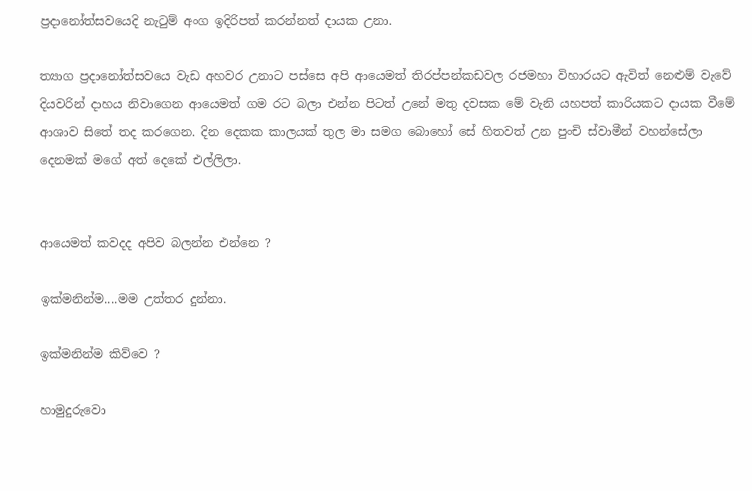ප්‍ර‍දානෝත්සවයෙදි නැටුම් අංග ඉදිරිපත් කරන්නත් දායක උනා.

ත්‍යාග ප්‍ර‍දානෝත්සවයෙ වැඩ අහවර උනාට පස්සෙ අපි ආයෙමත් තිරප්පන්කඩවල රජමහා විහාරයට ඇවිත් නෙළුම් වැවේ දියවරින් දාහය නිවාගෙන ආයෙමත් ගම රට බලා එන්න පිටත් උනේ මතු දවසක මේ වැනි යහපත් කාරියකට දායක වීමේ ආශාව සිතේ තද කරගෙන. දින දෙකක කාලයක් තුල මා සමග බොහෝ සේ හිතවත් උන පුංචි ස්වාමීන් වහන්සේලා දෙනමක් මගේ අත් දෙකේ එල්ලිලා.


ආයෙමත් කවදද අපිව බලන්න එන්නෙ ?

ඉක්මනින්ම....මම උත්තර දුන්නා.

ඉක්මනින්ම කිව්වෙ ?

හාමුදුරුවො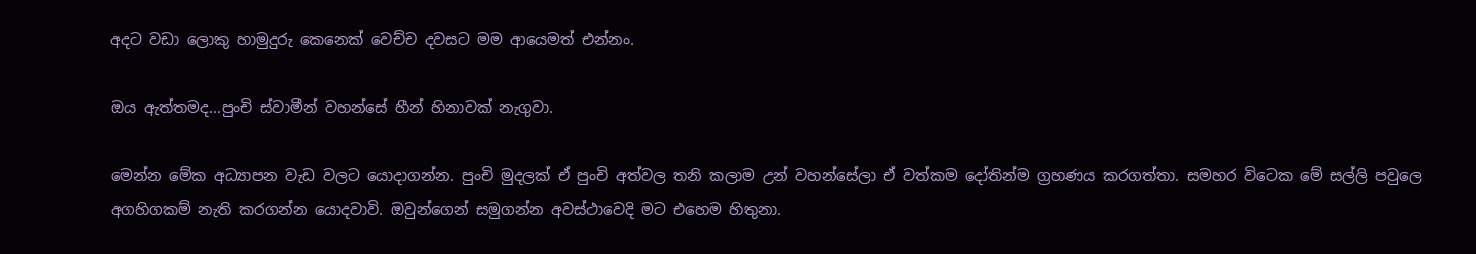අදට වඩා ලොකු හාමුදුරු කෙනෙක් වෙච්ච දවසට මම ආයෙමත් එන්නං.

ඔය ඇත්තමද...පුංචි ස්වාමීන් වහන්සේ හීන් හිනාවක් නැගුවා.

මෙන්න මේක අධ්‍යාපන වැඩ වලට යොදාගන්න. පුංචි මුදලක් ඒ පුංචි අත්වල තනි කලාම උන් වහන්සේලා ඒ වත්කම දෝතින්ම ග්‍ර‍හණය කරගත්තා. සමහර විටෙක මේ සල්ලි පවුලෙ අගහිගකම් නැති කරගන්න යොදවාවි. ඔවුන්ගෙන් සමුගන්න අවස්ථාවෙදි මට එහෙම හිතුනා.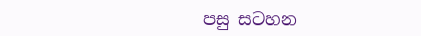පසු සටහන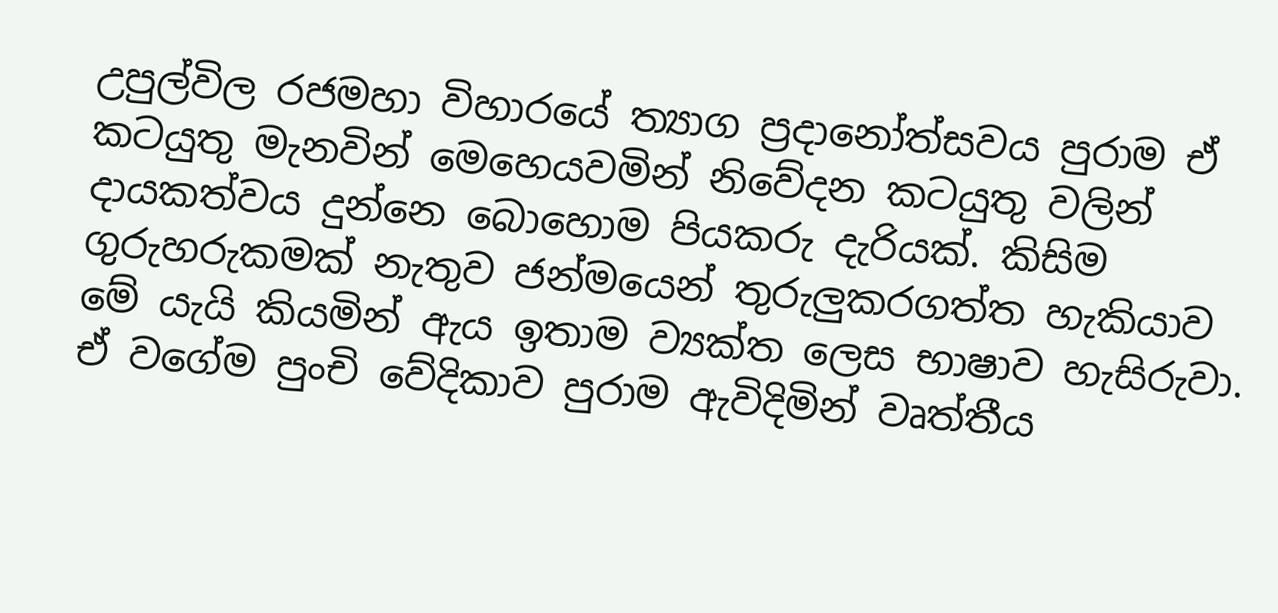උපුල්විල රජමහා විහාරයේ ත්‍යාග ප්‍ර‍දානෝත්සවය පුරාම ඒ කටයුතු මැනවින් මෙහෙයවමින් නිවේදන කටයුතු වලින් දායකත්වය දුන්නෙ බොහොම පියකරු දැරියක්. කිසිම ගුරුහරුකමක් නැතුව ජන්මයෙන් තුරුලුකරගත්ත හැකියාව මේ යැයි කියමින් ඇය ඉතාම ව්‍යක්ත ලෙස භාෂාව හැසිරුවා. ඒ වගේම පුංචි වේදිකාව පුරාම ඇවිදිමින් වෘත්තීය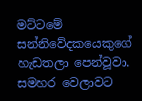මට්ටමේ සන්නිවේදකයෙකුගේ හැඩතලා පෙන්වූවා. සමහර වෙලාවට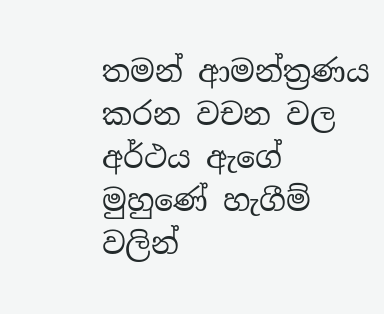තමන් ආමන්ත්‍ර‍ණය කරන වචන වල අර්ථය ඇගේ මුහුණේ හැගීම් වලින්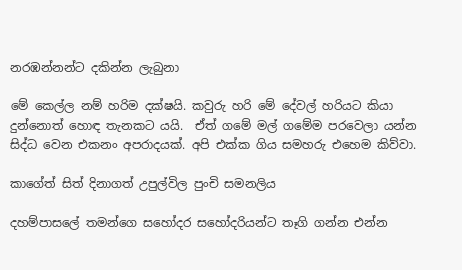නරඹන්නන්ට දකින්න ලැබුනා

මේ කෙල්ල නම් හරිම දක්ෂයි. කවුරු හරි මේ දේවල් හරියට කියා දුන්නොත් හොඳ තැනකට යයි.  ඒත් ගමේ මල් ගමේම පරවෙලා යන්න සිද්ධ වෙන එකනං අපරාදයක්. අපි එක්ක ගිය සමහරු එහෙම කිව්වා.

කාගේත් සිත් දිනාගත් උපුල්විල පුංචි සමනලිය

දහම්පාසලේ තමන්ගෙ සහෝදර සහෝදරියන්ට තෑගි ගන්න එන්න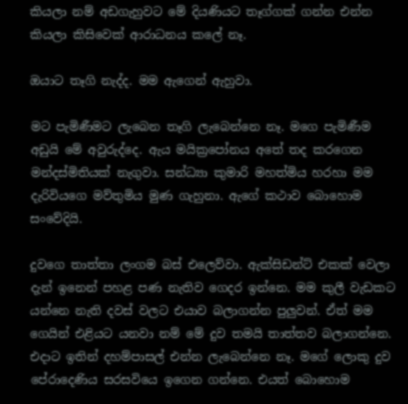කියලා නම් අඩගැහුවට මේ දියණියට තෑග්ගක් ගන්න එන්න කියලා කිසිවෙක් ආරාධනය කලේ නෑ.

ඔයාට තෑගි නැද්ද. මම ඇගෙන් ඇහුවා.

මට පැමිණීමට ලැබෙන තෑගි ලැබෙන්නෙ නෑ. මගෙ පැමිණීම අඩුයි මේ අවුරුද්දෙ. ඇය මයික්‍රපෝනය අතේ තද කරගෙන මන්දස්මිතියක් නැගුවා. සන්ධ්‍යා කුමාරි මහත්මිය හරහා මම දැරිවියගෙ මව්තුමිය මුණ ගැහුනා. ඇගේ කථාව බොහොම සංවේදියි.

දුවගෙ තාත්තා ලංගම බස් එලෙව්වා. ඇක්සිඩන්ට් එකක් වෙලා දැන් ඉනෙන් පහළ පණ නැතිව ගෙදර ඉන්නෙ. මම කුලී වැඩකට යන්නෙ නැති දවස් වලට එයාව බලාගන්න පුලුවන්. ඒත් මම ගෙයින් එළියට යනවා නම් මේ දුව තමයි තාත්තව බලාගන්නෙ. එදාට ඉතින් දහම්පාසල් එන්න ලැබෙන්නෙ නෑ. මගේ ලොකු දුව පේරාදෙණිය සරසවියෙ ඉගෙන ගන්නෙ. එයත් බොහොම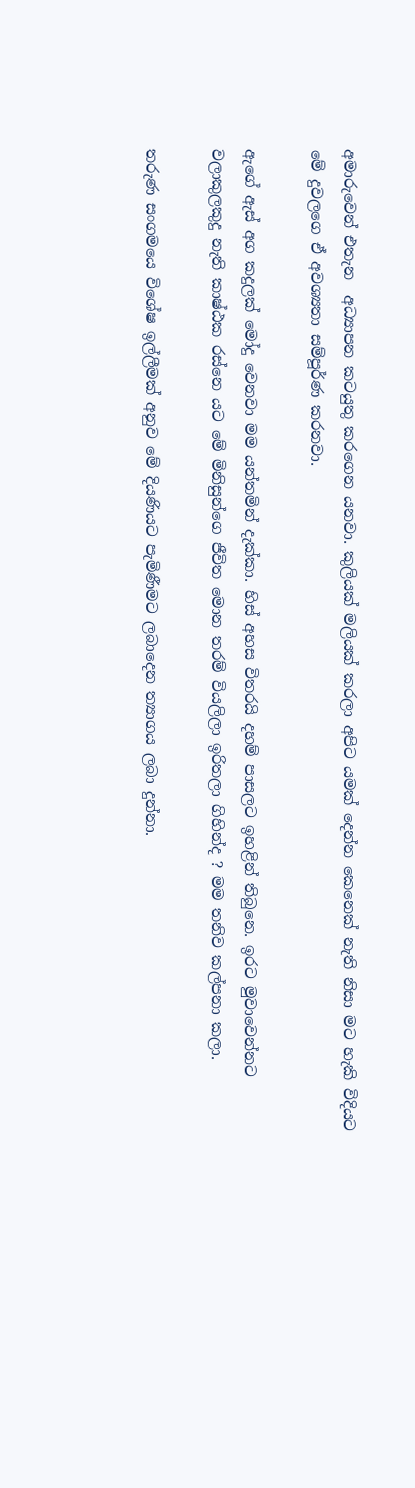අමාරුවෙන් එතැන  අධ්‍යාපන කටයුතු කරගෙන යනවා. කුලියක් මලියක් කරලා අපිට යමක් දෙන්න කෙනෙක් නැති නිසා මට හැකි විදියට මේ දුවලගෙ ඒ අවශ්‍යතා සම්පූර්ණ කරනවා.

ඇගේ ඇස් අග කදුලක් මෝදු වෙනවා මම යන්තමින් දැක්කා. හිස් අහස විතරයි දහම් පාසලට ඉහළින් තිබුනෙ. ඉරට මුවාවෙන්නට වලාකුලකුදු නැති කාෂ්ඨක රස්නෙ යට මේ මිනිසුන්ගෙ ජීවිත මොන තරම් වියලිලා ඉරිතලා ගිහින්ද ? මම තනිව කල්පනා කලා.

තරුණ සංගමයෙ විශේෂ ඉල්ලීමක් අනුව මේ දියණියට පැමිණීමට ලබාදෙන ත්‍යාගය ලබා දුන්නා.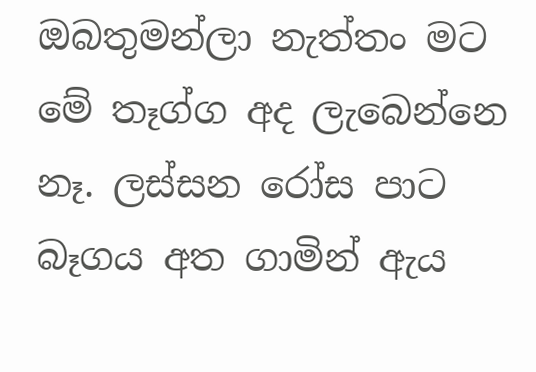ඔබතුමන්ලා නැත්තං මට මේ තෑග්ග අද ලැබෙන්නෙ නෑ. ලස්සන රෝස පාට බෑගය අත ගාමින් ඇය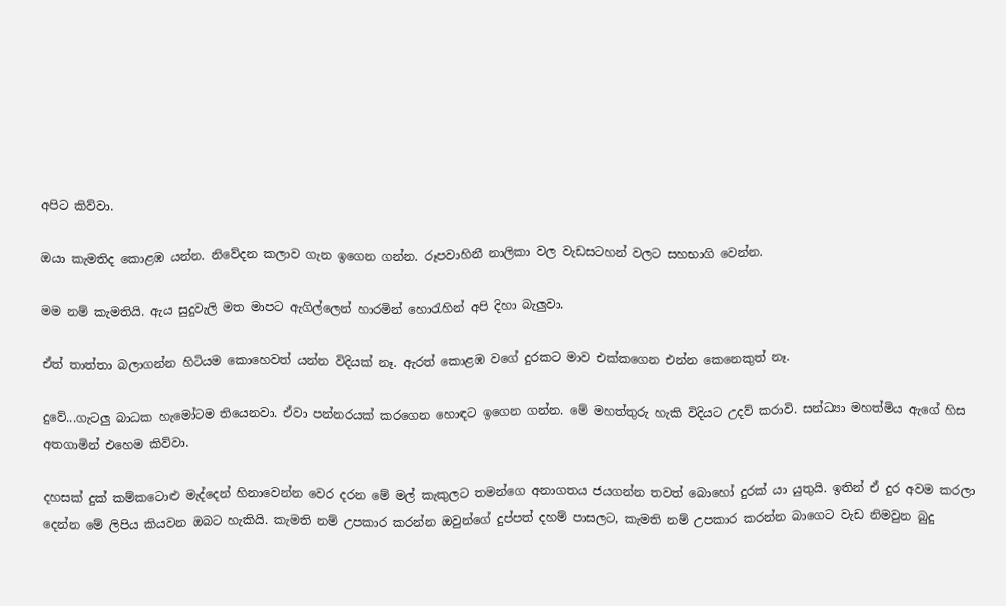අපිට කිව්වා.

ඔයා කැමතිද කොළඹ යන්න. නිවේදන කලාව ගැන ඉගෙන ගන්න. රූපවාහිනී නාලිකා වල වැඩසටහන් වලට සහභාගි වෙන්න.

මම නම් කැමතියි. ඇය සුදුවැලි මත මාපට ඇගිල්ලෙන් හාරමින් හොරැහින් අපි දිහා බැලුවා.

ඒත් තාත්තා බලාගන්න හිටියම කොහෙවත් යන්න විදියක් නෑ. ඇරත් කොළඹ වගේ දුරකට මාව එක්කගෙන එන්න කෙනෙකුත් නෑ.

දුවේ...ගැටලු බාධක හැමෝටම තියෙනවා. ඒවා පන්නරයක් කරගෙන හොඳට ඉගෙන ගන්න. මේ මහත්තුරු හැකි විදියට උදව් කරාවි. සන්ධ්‍යා මහත්මිය ඇගේ හිස අතගාමින් එහෙම කිව්වා.

දහසක් දුක් කම්කටොළු මැද්දෙන් හිනාවෙන්න වෙර දරන මේ මල් කැකුලට තමන්ගෙ අනාගතය ජයගන්න තවත් බොහෝ දුරක් යා යුතුයි. ඉතින් ඒ දුර අවම කරලා දෙන්න මේ ලිපිය කියවන ඔබට හැකියි. කැමති නම් උපකාර කරන්න ඔවුන්ගේ දුප්පත් දහම් පාසලට, කැමති නම් උපකාර කරන්න බාගෙට වැඩ නිමවුන බුදු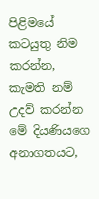පිළිමයේ කටයුතු නිම කරන්න, කැමති නම් උදව් කරන්න මේ දියණියගෙ අනාගතයට,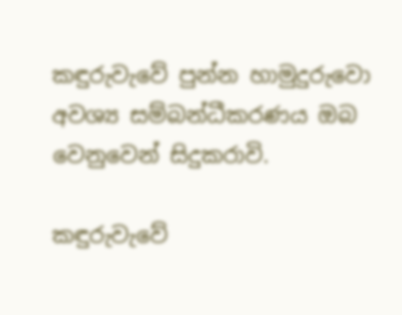කඳුරුවැවේ පුන්න හාමුදුරුවො අවශ්‍ය සම්බන්ධීකරණය ඔබ වෙනුවෙන් සිදුකරාවි.

කඳුරුවැවේ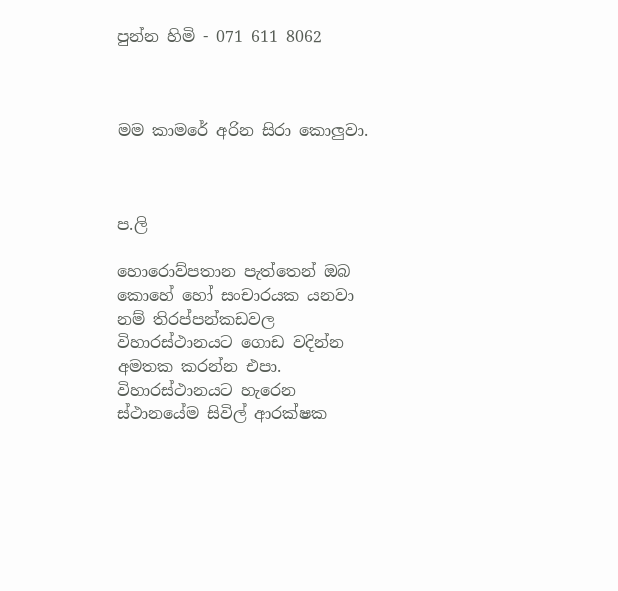පුන්න හිමි - 071 611 8062



මම කාමරේ අරින සිරා කොලුවා.



ප.ලි

හොරොව්පතාන පැත්තෙන් ඔබ කොහේ හෝ සංචාරයක යනවා නම් තිරප්පන්කඩවල විහාරස්ථානයට ගොඩ වදින්න අමතක කරන්න එපා. විහාරස්ථානයට හැරෙන ස්ථානයේම සිවිල් ආරක්ෂක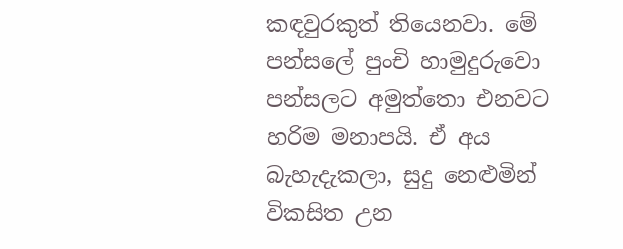කඳවුරකුත් තියෙනවා. මේ පන්සලේ පුංචි හාමුදුරුවො පන්සලට අමුත්තො එනවට හරිම මනාපයි. ඒ අය බැහැදැකලා, සුදු නෙළුමින් විකසිත උන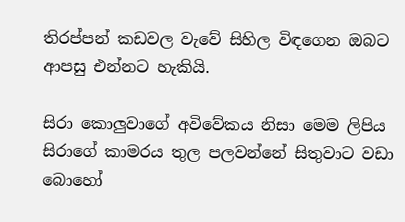තිරප්පන් කඩවල වැවේ සිහිල විඳගෙන ඔබට ආපසු එන්නට හැකියි.

සිරා කොලුවාගේ අවිවේකය නිසා මෙම ලිපිය සිරාගේ කාමරය තුල පලවන්නේ සිතුවාට වඩා බොහෝ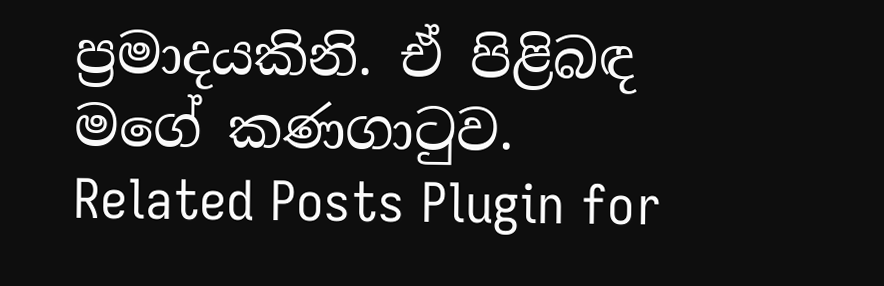ප්‍ර‍මාදයකිනි. ඒ පිළිබඳ මගේ කණගාටුව.
Related Posts Plugin for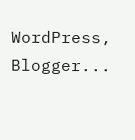WordPress, Blogger...